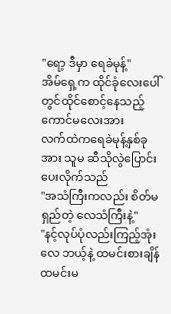"ရော့ ဒီမှာ ရေခဲမုန့်"
အိမ်ရှေ့က ထိုင်ခုံလေးပေါ်တွင်ထိုင်စောင့်နေသည့် ကောင်မလေးအား
လက်ထဲကရေခဲမုန့်နှစ်ခုအား သူမ ဆီသိုလွဲပြောင်းပေးလိုက်သည်
"အသံကြီးကလည်း စိတ်မရှည်တဲ့ လေသံကြီးနဲ့"
"နင့်လုပ်ပုံလည်းကြည့်အုံးလေ ဘယ့်နဲ့ ထမင်းစားချိန်ထမင်းမ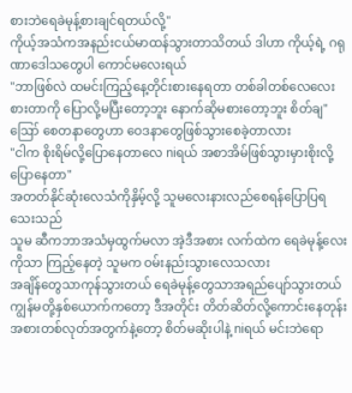စားဘဲရေခဲမုန့်စားချင်ရတယ်လို့"
ကိုယ့်အသံကအနည်းငယ်မာထန်သွားတာသိတယ် ဒါဟာ ကိုယ့်ရဲ့ ဂရုဏာဒေါသတွေပါ ကောင်မလေးရယ်
"ဘာဖြစ်လဲ ထမင်းကြည့်နေ့တိုင်းစားနေရတာ တစ်ခါတစ်လေလေး စားတာကို ပြောလို့မပြီးတော့ဘူး နောက်ဆိုမစားတော့ဘူး စိတ်ချ"
ဪ စေတနာတွေဟာ ဝေဒနာတွေဖြစ်သွားစေခဲ့တာလား
"ငါက စိုးရိမ်လို့ပြောနေတာလေ niရယ် အစာအိမ်ဖြစ်သွားမှားစိုးလို့ ပြောနေတာ"
အတတ်နိုင်ဆုံးလေသံကိုနှိမ့်လို့ သူမလေးနားလည်စေရန်ပြောပြရသေးသည်
သူမ ဆီကဘာအသံမှထွက်မလာ အဲ့ဒီအစား လက်ထဲက ရေခဲမုန့်လေးကိုသာ ကြည့်နေတဲ့ သူမက ဝမ်းနည်းသွားလေသလား
အချိန်တွေသာကုန်သွားတယ် ရေခဲမုန့်တွေသာအရည်ပျော်သွားတယ် ကျွန်မတို့နှစ်ယောက်ကတော့ ဒီအတိုင်း တိတ်ဆိတ်လို့ကောင်းနေတုန်း
အစားတစ်လုတ်အတွက်နဲ့တော့ စိတ်မဆိုးပါနဲ့ niရယ် မင်းဘဲရော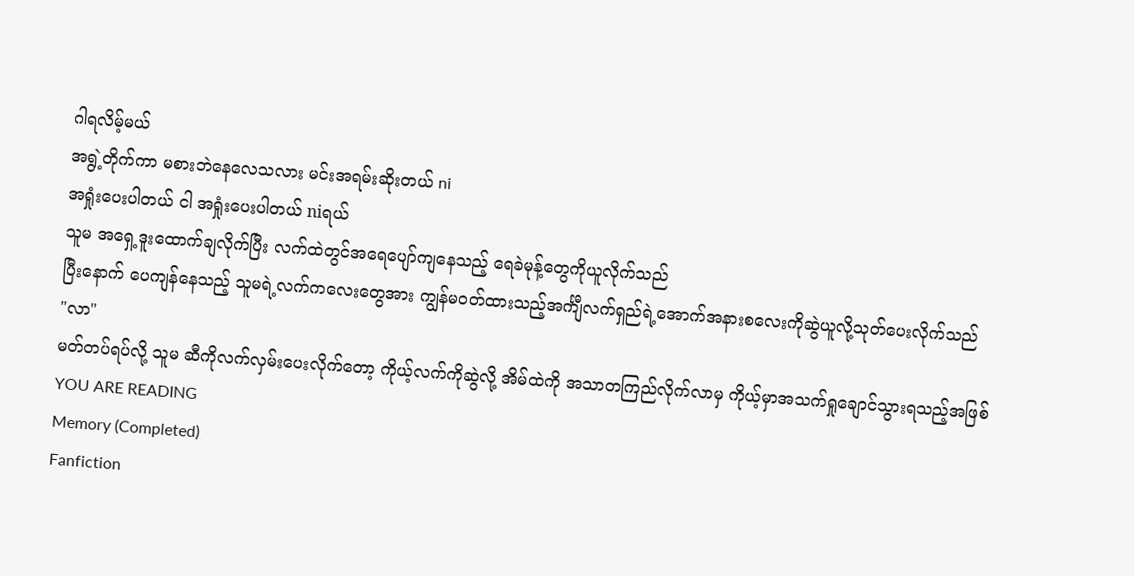ဂါရလိမ့်မယ်
အရွဲ့တိုက်ကာ မစားဘဲနေလေသလား မင်းအရမ်းဆိုးတယ် ni
အရှုံးပေးပါတယ် ငါ အရှုံးပေးပါတယ် niရယ်
သူမ အရှေ့ဒူးထောက်ချလိုက်ပြီး လက်ထဲတွင်အရေပျော်ကျနေသည့် ရေခဲမုန့်တွေကိုယူလိုက်သည်
ပြီးနောက် ပေကျန်နေသည့် သူမရဲ့လက်ကလေးတွေအား ကျွန်မဝတ်ထားသည့်အင်္ကျီလက်ရှည်ရဲ့အောက်အနားစလေးကိုဆွဲယူလို့သုတ်ပေးလိုက်သည်
"လာ"
မတ်တပ်ရပ်လို့ သူမ ဆီကိုလက်လှမ်းပေးလိုက်တော့ ကိုယ့်လက်ကိုဆွဲလို့ အိမ်ထဲကို အသာတကြည်လိုက်လာမှ ကိုယ့်မှာအသက်ရှုချောင်သွားရသည့်အဖြစ်
YOU ARE READING
Memory (Completed)
Fanfiction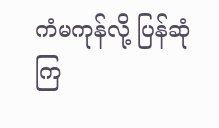ကံမကုန်လို့ ပြန်ဆုံကြ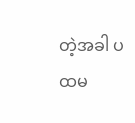တဲ့အခါ ပထမ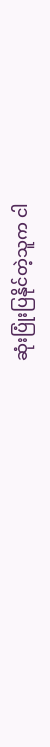ဆုံးပြုံးပြနိုင်တဲ့သူက ငါ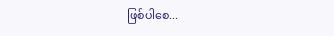ဖြစ်ပါစေ...